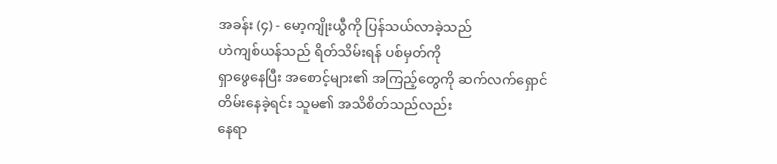အခန်း (၄) - မော့ကျိုးယွီကို ပြန်သယ်လာခဲ့သည်
ဟဲကျစ်ယန်သည် ရိတ်သိမ်းရန် ပစ်မှတ်ကို
ရှာဖွေနေပြီး အစောင့်များ၏ အကြည့်တွေကို ဆက်လက်ရှောင်တိမ်းနေခဲ့ရင်း သူမ၏ အသိစိတ်သည်လည်း
နေရာ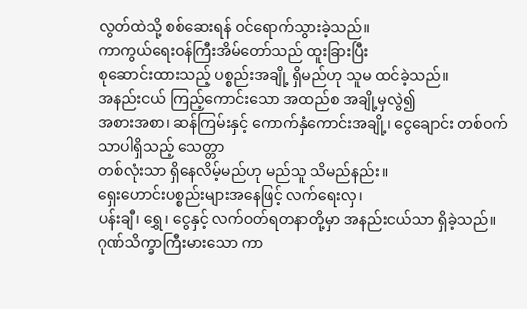လွတ်ထဲသို့ စစ်ဆေးရန် ဝင်ရောက်သွားခဲ့သည်။
ကာကွယ်ရေးဝန်ကြီးအိမ်တော်သည် ထူးခြားပြီး
စုဆောင်းထားသည့် ပစ္စည်းအချို့ ရှိမည်ဟု သူမ ထင်ခဲ့သည်။
အနည်းငယ် ကြည့်ကောင်းသော အထည်စ အချို့မှလွဲ၍
အစားအစာ၊ ဆန်ကြမ်းနှင့် ကောက်နှံကောင်းအချို့၊ ငွေချောင်း တစ်ဝက်သာပါရှိသည့် သေတ္တာ
တစ်လုံးသာ ရှိနေလိမ့်မည်ဟု မည်သူ သိမည်နည်း။
ရှေးဟောင်းပစ္စည်းများအနေဖြင့် လက်ရေးလှ၊
ပန်းချီ၊ ရွှေ၊ ငွေနှင့် လက်ဝတ်ရတနာတို့မှာ အနည်းငယ်သာ ရှိခဲ့သည်။
ဂုဏ်သိက္ခာကြီးမားသော ကာ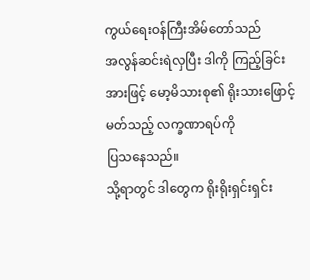ကွယ်ရေးဝန်ကြီးအိမ်တော်သည်
အလွန်ဆင်းရဲလှပြီး ဒါကို ကြည့်ခြင်းအားဖြင့် မော့မိသားစု၏ ရိုးသားဖြောင့်မတ်သည့် လက္ခဏာရပ်ကို
ပြသနေသည်။
သို့ရာတွင် ဒါတွေက ရိုးရိုးရှင်းရှင်း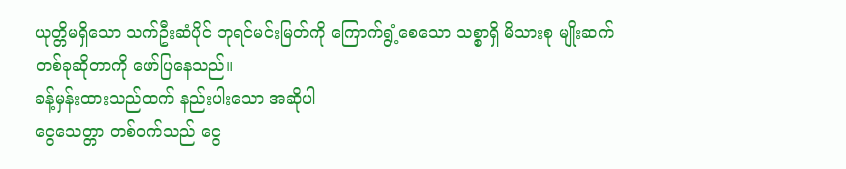ယုတ္တိမရှိသော သက်ဦးဆံပိုင် ဘုရင်မင်းမြတ်ကို ကြောက်ရွံ့စေသော သစ္စာရှိ မိသားစု မျိုးဆက်
တစ်ခုဆိုတာကို ဖော်ပြနေသည်။
ခန့်မှန်းထားသည်ထက် နည်းပါးသော အဆိုပါ
ငွေသေတ္တာ တစ်ဝက်သည် ငွေ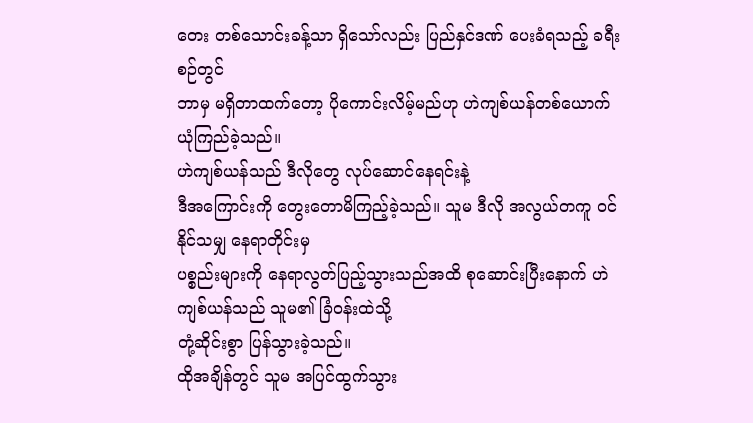တေး တစ်သောင်းခန့်သာ ရှိသော်လည်း ပြည်နှင်ဒဏ် ပေးခံရသည့် ခရီးစဉ်တွင်
ဘာမှ မရှိတာထက်တော့ ပိုကောင်းလိမ့်မည်ဟု ဟဲကျစ်ယန်တစ်ယောက် ယုံကြည်ခဲ့သည်။
ဟဲကျစ်ယန်သည် ဒီလိုတွေ လုပ်ဆောင်နေရင်းနဲ့
ဒီအကြောင်းကို တွေးတောမိကြည့်ခဲ့သည်။ သူမ ဒီလို အလွယ်တကူ ဝင်နိုင်သမျှ နေရာတိုင်းမှ
ပစ္စည်းများကို နေရာလွတ်ပြည့်သွားသည်အထိ စုဆောင်းပြီးနောက် ဟဲကျစ်ယန်သည် သူမ၏ ခြံဝန်းထဲသို့
တုံ့ဆိုင်းစွာ ပြန်သွားခဲ့သည်။
ထိုအချိန်တွင် သူမ အပြင်ထွက်သွား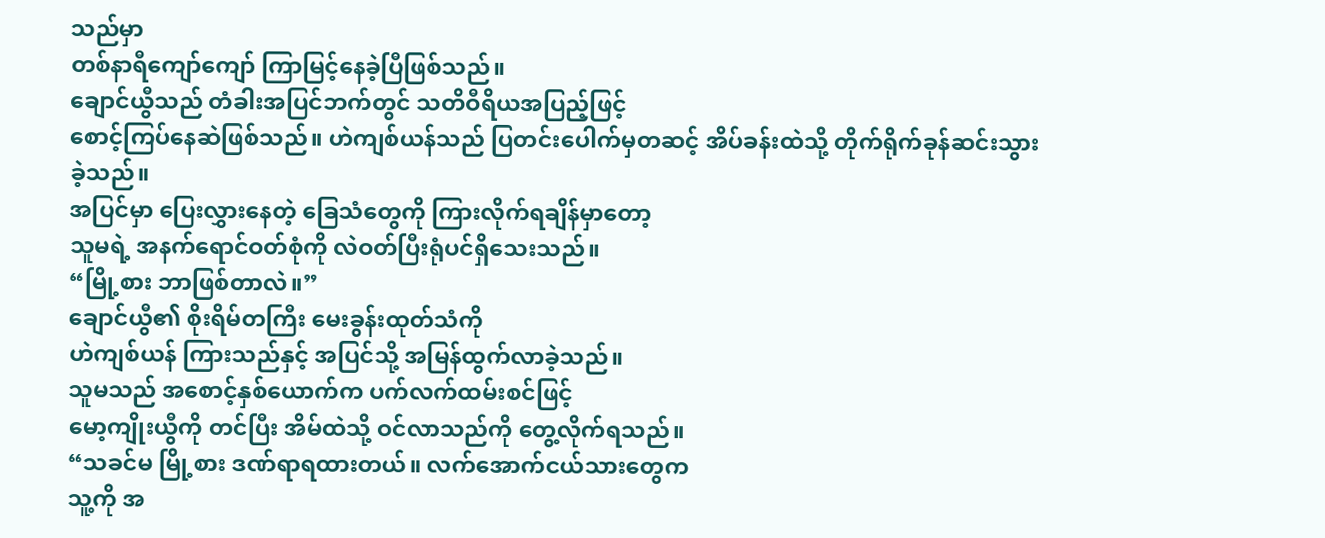သည်မှာ
တစ်နာရီကျော်ကျော် ကြာမြင့်နေခဲ့ပြီဖြစ်သည်။
ချောင်ယွီသည် တံခါးအပြင်ဘက်တွင် သတိဝီရိယအပြည့်ဖြင့်
စောင့်ကြပ်နေဆဲဖြစ်သည်။ ဟဲကျစ်ယန်သည် ပြတင်းပေါက်မှတဆင့် အိပ်ခန်းထဲသို့ တိုက်ရိုက်ခုန်ဆင်းသွားခဲ့သည်။
အပြင်မှာ ပြေးလွှားနေတဲ့ ခြေသံတွေကို ကြားလိုက်ရချိန်မှာတော့
သူမရဲ့ အနက်ရောင်ဝတ်စုံကို လဲဝတ်ပြီးရုံပင်ရှိသေးသည်။
“မြို့စား ဘာဖြစ်တာလဲ။”
ချောင်ယွီ၏ စိုးရိမ်တကြီး မေးခွန်းထုတ်သံကို
ဟဲကျစ်ယန် ကြားသည်နှင့် အပြင်သို့ အမြန်ထွက်လာခဲ့သည်။
သူမသည် အစောင့်နှစ်ယောက်က ပက်လက်ထမ်းစင်ဖြင့်
မော့ကျိုးယွီကို တင်ပြီး အိမ်ထဲသို့ ဝင်လာသည်ကို တွေ့လိုက်ရသည်။
“သခင်မ မြို့စား ဒဏ်ရာရထားတယ်။ လက်အောက်ငယ်သားတွေက
သူ့ကို အ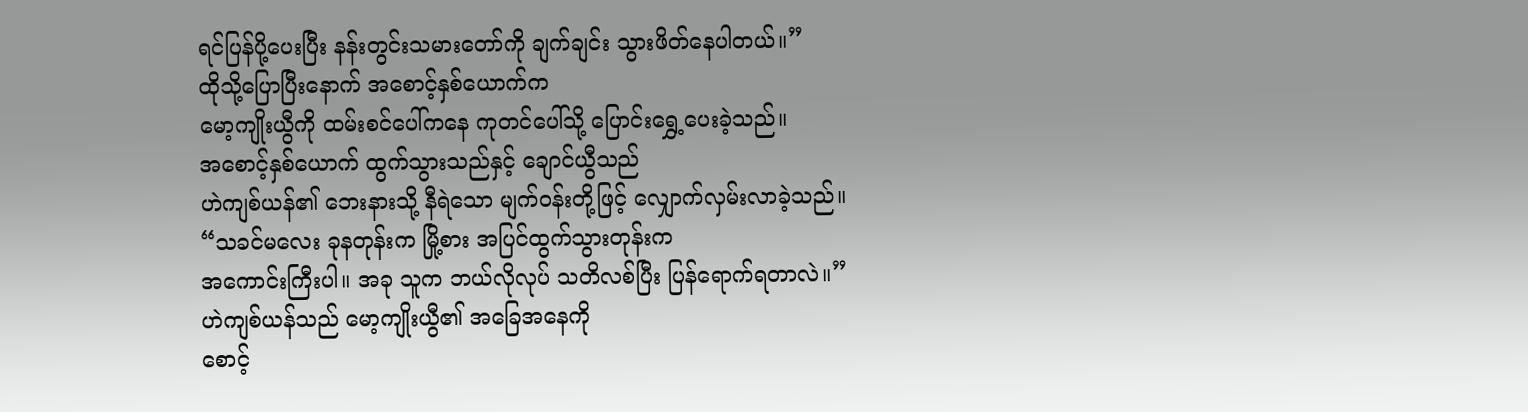ရင်ပြန်ပို့ပေးပြီး နန်းတွင်းသမားတော်ကို ချက်ချင်း သွားဖိတ်နေပါတယ်။”
ထိုသို့ပြောပြီးနောက် အစောင့်နှစ်ယောက်က
မော့ကျိုးယွီကို ထမ်းစင်ပေါ်ကနေ ကုတင်ပေါ်သို့ ပြောင်းရွှေ့ပေးခဲ့သည်။
အစောင့်နှစ်ယောက် ထွက်သွားသည်နှင့် ချောင်ယွီသည်
ဟဲကျစ်ယန်၏ ဘေးနားသို့ နီရဲသော မျက်ဝန်းတို့ဖြင့် လျှောက်လှမ်းလာခဲ့သည်။
“သခင်မလေး ခုနတုန်းက မြို့စား အပြင်ထွက်သွားတုန်းက
အကောင်းကြီးပါ။ အခု သူက ဘယ်လိုလုပ် သတိလစ်ပြီး ပြန်ရောက်ရတာလဲ။”
ဟဲကျစ်ယန်သည် မော့ကျိုးယွီ၏ အခြေအနေကို
စောင့်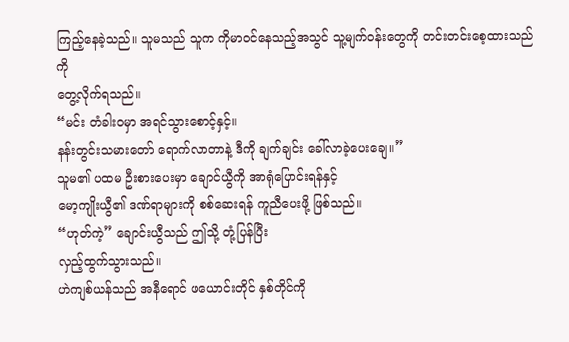ကြည့်နေခဲ့သည်။ သူမသည် သူက ကိုမာဝင်နေသည့်အသွင် သူ့မျက်ဝန်းတွေကို တင်းတင်းစေ့ထားသည်ကို
တွေ့လိုက်ရသည်။
“မင်း တံခါးဝမှာ အရင်သွားစောင့်နှင့်။
နန်းတွင်းသမားတော် ရောက်လာတာနဲ့ ဒီကို ချက်ချင်း ခေါ်လာခဲ့ပေးချေ။”
သူမ၏ ပထမ ဦးစားပေးမှာ ချောင်ယွီကို အာရုံပြောင်းရန်နှင့်
မော့ကျိုးယွီ၏ ဒဏ်ရာများကို စစ်ဆေးရန် ကူညီပေးဖို့ ဖြစ်သည်။
“ဟုတ်ကဲ့” ချောင်းယွီသည် ဤသို့ တုံ့ပြန်ပြီး
လှည့်ထွက်သွားသည်။
ဟဲကျစ်ယန်သည် အနီရောင် ဖယောင်းတိုင် နှစ်တိုင်ကို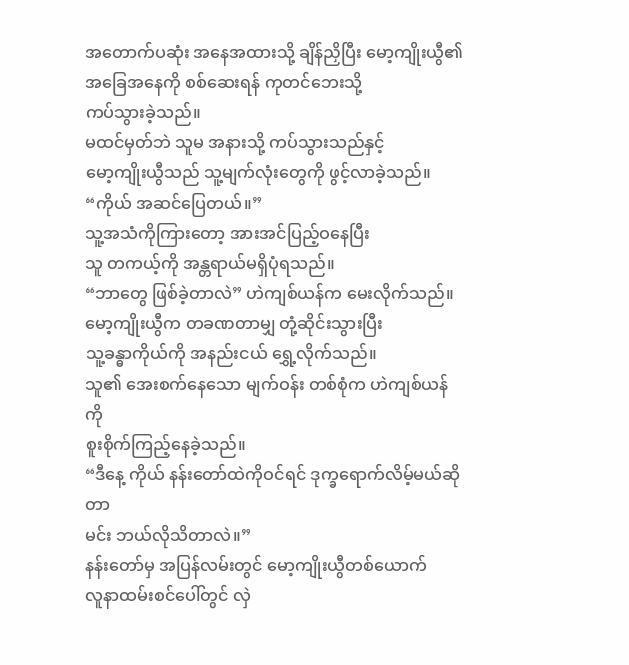အတောက်ပဆုံး အနေအထားသို့ ချိန်ညှိပြီး မော့ကျိုးယွီ၏ အခြေအနေကို စစ်ဆေးရန် ကုတင်ဘေးသို့
ကပ်သွားခဲ့သည်။
မထင်မှတ်ဘဲ သူမ အနားသို့ ကပ်သွားသည်နှင့်
မော့ကျိုးယွီသည် သူ့မျက်လုံးတွေကို ဖွင့်လာခဲ့သည်။
“ကိုယ် အဆင်ပြေတယ်။”
သူ့အသံကိုကြားတော့ အားအင်ပြည့်ဝနေပြီး
သူ တကယ့်ကို အန္တရာယ်မရှိပုံရသည်။
“ဘာတွေ ဖြစ်ခဲ့တာလဲ” ဟဲကျစ်ယန်က မေးလိုက်သည်။
မော့ကျိုးယွီက တခဏတာမျှ တုံ့ဆိုင်းသွားပြီး
သူ့ခန္ဓာကိုယ်ကို အနည်းငယ် ရွှေ့လိုက်သည်။
သူ၏ အေးစက်နေသော မျက်ဝန်း တစ်စုံက ဟဲကျစ်ယန်ကို
စူးစိုက်ကြည့်နေခဲ့သည်။
“ဒီနေ့ ကိုယ် နန်းတော်ထဲကိုဝင်ရင် ဒုက္ခရောက်လိမ့်မယ်ဆိုတာ
မင်း ဘယ်လိုသိတာလဲ။”
နန်းတော်မှ အပြန်လမ်းတွင် မော့ကျိုးယွီတစ်ယောက်
လူနာထမ်းစင်ပေါ်တွင် လှဲ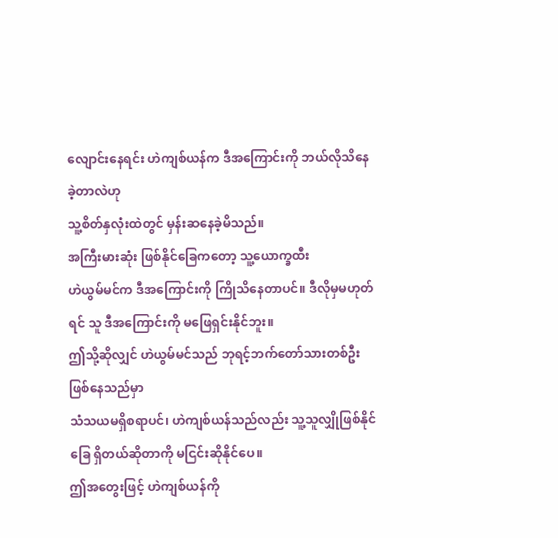လျောင်းနေရင်း ဟဲကျစ်ယန်က ဒီအကြောင်းကို ဘယ်လိုသိနေခဲ့တာလဲဟု
သူ့စိတ်နှလုံးထဲတွင် မှန်းဆနေခဲ့မိသည်။
အကြီးမားဆုံး ဖြစ်နိုင်ခြေကတော့ သူ့ယောက္ခထီး
ဟဲယွမ်မင်က ဒီအကြောင်းကို ကြိုသိနေတာပင်။ ဒီလိုမှမဟုတ်ရင် သူ ဒီအကြောင်းကို မဖြေရှင်းနိုင်ဘူး။
ဤသို့ဆိုလျှင် ဟဲယွမ်မင်သည် ဘုရင့်ဘက်တော်သားတစ်ဦးဖြစ်နေသည်မှာ
သံသယမရှိစရာပင်၊ ဟဲကျစ်ယန်သည်လည်း သူ့သူလျှိုဖြစ်နိုင်ခြေ ရှိတယ်ဆိုတာကို မငြင်းဆိုနိုင်ပေ။
ဤအတွေးဖြင့် ဟဲကျစ်ယန်ကို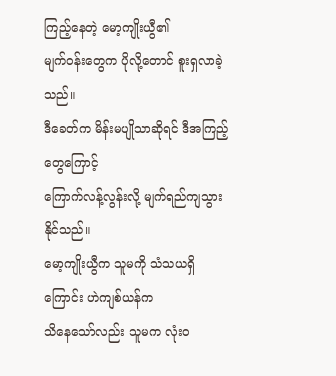ကြည့်နေတဲ့ မော့ကျိုးယွီ၏
မျက်ဝန်းတွေက ပိုလို့တောင် စူးရှလာခဲ့သည်။
ဒီခေတ်က မိန်းမပျိုသာဆိုရင် ဒီအကြည့်တွေကြောင့်
ကြောက်လန့်လွန်းလို့ မျက်ရည်ကျသွားနိုင်သည်။
မော့ကျိုးယွီက သူမကို သံသယရှိကြောင်း ဟဲကျစ်ယန်က
သိနေသော်လည်း သူမက လုံးဝ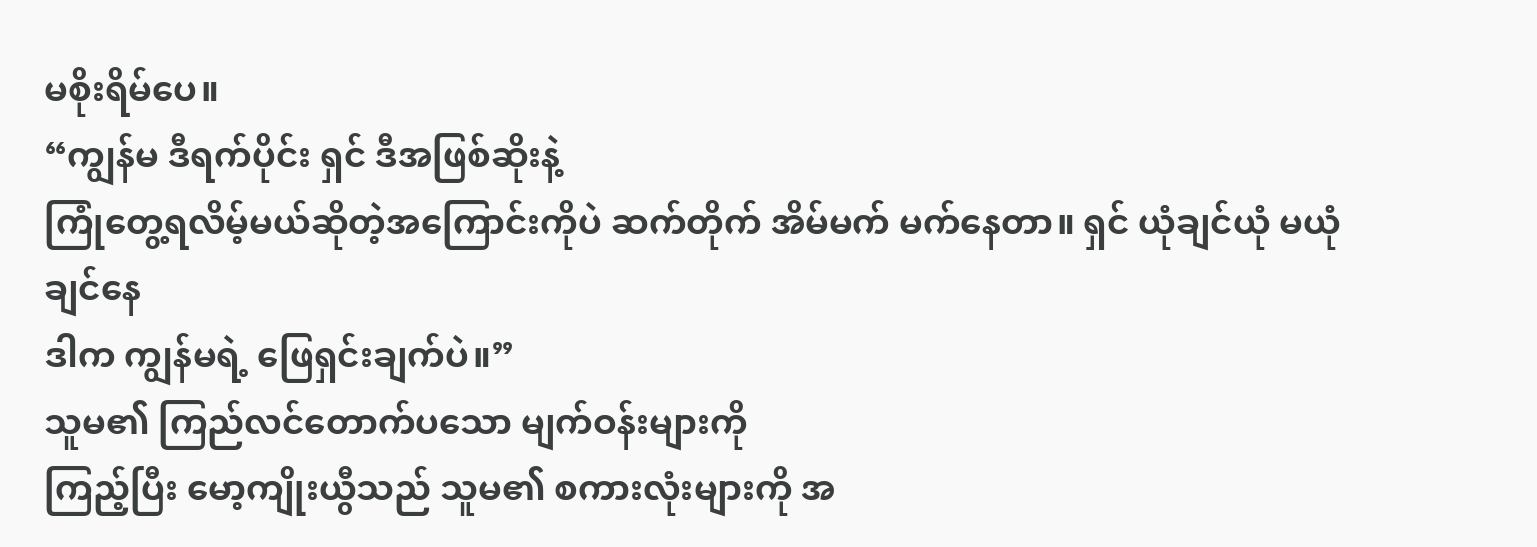မစိုးရိမ်ပေ။
“ကျွန်မ ဒီရက်ပိုင်း ရှင် ဒီအဖြစ်ဆိုးနဲ့
ကြုံတွေ့ရလိမ့်မယ်ဆိုတဲ့အကြောင်းကိုပဲ ဆက်တိုက် အိမ်မက် မက်နေတာ။ ရှင် ယုံချင်ယုံ မယုံချင်နေ
ဒါက ကျွန်မရဲ့ ဖြေရှင်းချက်ပဲ။”
သူမ၏ ကြည်လင်တောက်ပသော မျက်ဝန်းများကို
ကြည့်ပြီး မော့ကျိုးယွီသည် သူမ၏ စကားလုံးများကို အ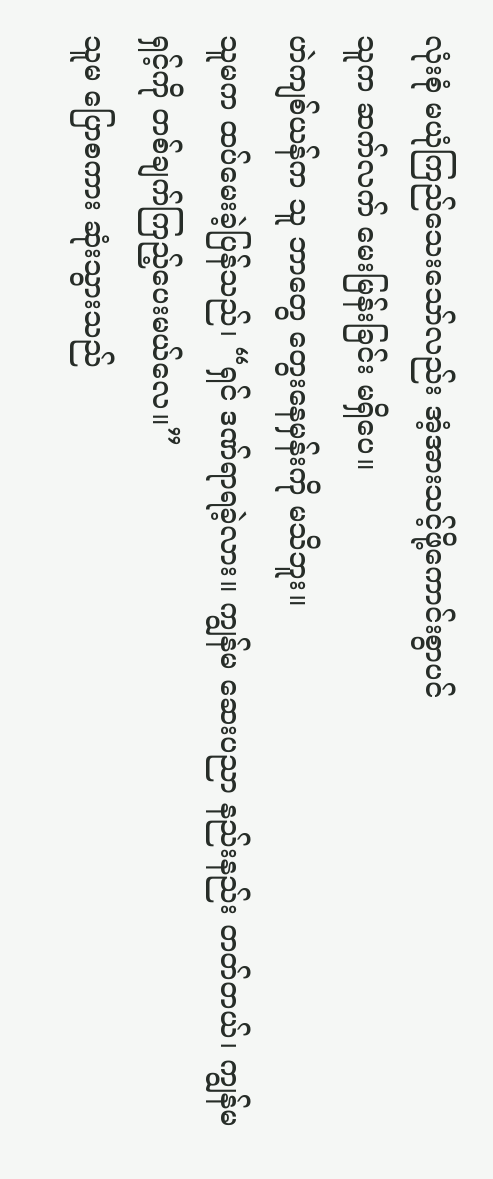လုံးစုံ မယုံကြည်သေးသော်လည်း အံ့အားသင့်ဖို့ကောင်းစွာပင်
သူက ဆက်လက် မေးမြန်းခြင်း မရှိပေ။
ဟဲကျစ်ယန်က သူ ဘာတွေ တွေးနေမှန်းကို မသိဘူး။
သူမက ထပ်မေးခဲ့ပြန်သည်၊ “ရှင် ဒဏ်ရာရခဲ့လား။ ကျွန်မ ဆေးပညာ နည်းနည်း တတ်တယ်၊ ကျွန်မ
ရှင့်ကို တစ်ချက်ကြည့်ပေးမယ်လေ။”
သူမ ပြောစကား ဆုံးသွားသည်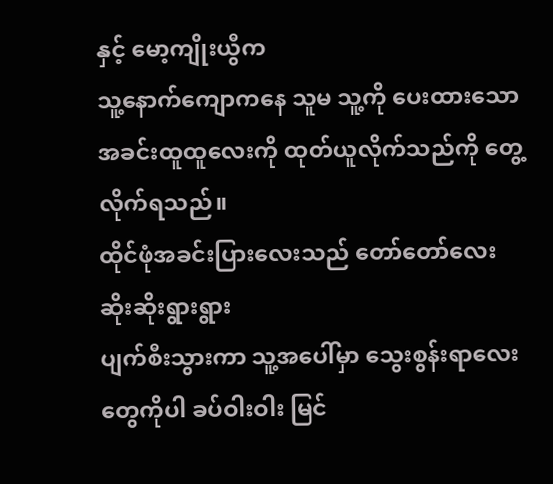နှင့် မော့ကျိုးယွီက
သူ့နောက်ကျောကနေ သူမ သူ့ကို ပေးထားသော အခင်းထူထူလေးကို ထုတ်ယူလိုက်သည်ကို တွေ့လိုက်ရသည်။
ထိုင်ဖုံအခင်းပြားလေးသည် တော်တော်လေး ဆိုးဆိုးရွားရွား
ပျက်စီးသွားကာ သူ့အပေါ်မှာ သွေးစွန်းရာလေးတွေကိုပါ ခပ်ဝါးဝါး မြင်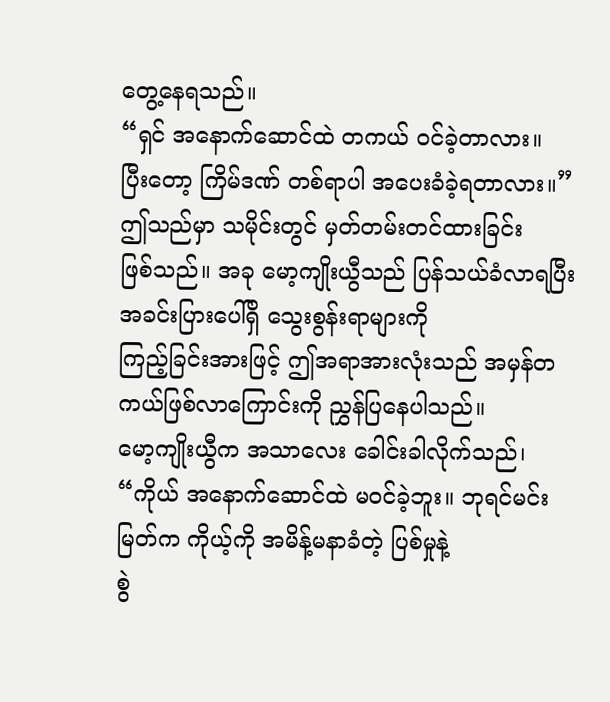တွေ့နေရသည်။
“ရှင် အနောက်ဆောင်ထဲ တကယ် ဝင်ခဲ့တာလား။
ပြီးတော့ ကြိမ်ဒဏ် တစ်ရာပါ အပေးခံခဲ့ရတာလား။”
ဤသည်မှာ သမိုင်းတွင် မှတ်တမ်းတင်ထားခြင်း
ဖြစ်သည်။ အခု မော့ကျိုးယွီသည် ပြန်သယ်ခံလာရပြီး အခင်းပြားပေါ်ရှိ သွေးစွန်းရာများကို
ကြည့်ခြင်းအားဖြင့် ဤအရာအားလုံးသည် အမှန်တကယ်ဖြစ်လာကြောင်းကို ညွှန်ပြနေပါသည်။
မော့ကျိုးယွီက အသာလေး ခေါင်းခါလိုက်သည်၊
“ကိုယ် အနောက်ဆောင်ထဲ မဝင်ခဲ့ဘူး။ ဘုရင်မင်းမြတ်က ကိုယ့်ကို အမိန့်မနာခံတဲ့ ပြစ်မှုနဲ့
စွဲ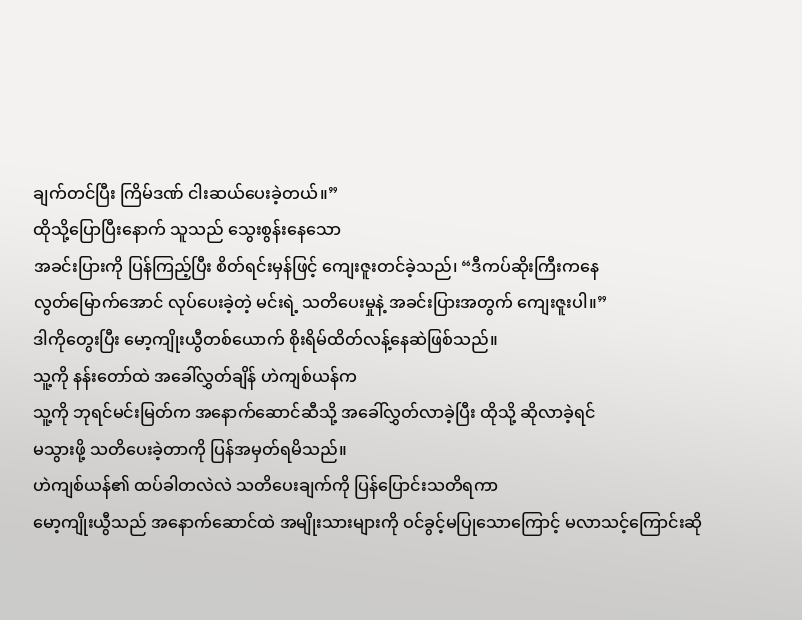ချက်တင်ပြီး ကြိမ်ဒဏ် ငါးဆယ်ပေးခဲ့တယ်။”
ထိုသို့ပြောပြီးနောက် သူသည် သွေးစွန်းနေသော
အခင်းပြားကို ပြန်ကြည့်ပြီး စိတ်ရင်းမှန်ဖြင့် ကျေးဇူးတင်ခဲ့သည်၊ “ဒီကပ်ဆိုးကြီးကနေ
လွတ်မြောက်အောင် လုပ်ပေးခဲ့တဲ့ မင်းရဲ့ သတိပေးမှုနဲ့ အခင်းပြားအတွက် ကျေးဇူးပါ။”
ဒါကိုတွေးပြီး မော့ကျိုးယွီတစ်ယောက် စိုးရိမ်ထိတ်လန့်နေဆဲဖြစ်သည်။
သူ့ကို နန်းတော်ထဲ အခေါ်လွှတ်ချိန် ဟဲကျစ်ယန်က
သူ့ကို ဘုရင်မင်းမြတ်က အနောက်ဆောင်ဆီသို့ အခေါ်လွှတ်လာခဲ့ပြီး ထိုသို့ ဆိုလာခဲ့ရင်
မသွားဖို့ သတိပေးခဲ့တာကို ပြန်အမှတ်ရမိသည်။
ဟဲကျစ်ယန်၏ ထပ်ခါတလဲလဲ သတိပေးချက်ကို ပြန်ပြောင်းသတိရကာ
မော့ကျိုးယွီသည် အနောက်ဆောင်ထဲ အမျိုးသားများကို ဝင်ခွင့်မပြုသောကြောင့် မလာသင့်ကြောင်းဆို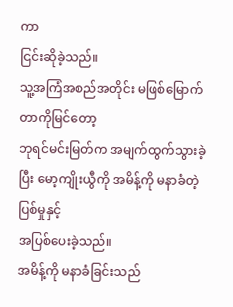ကာ
ငြင်းဆိုခဲ့သည်။
သူ့အကြံအစည်အတိုင်း မဖြစ်မြောက်တာကိုမြင်တော့
ဘုရင်မင်းမြတ်က အမျက်ထွက်သွားခဲ့ပြီး မော့ကျိုးယွီကို အမိန့်ကို မနာခံတဲ့ ပြစ်မှုနှင့်
အပြစ်ပေးခဲ့သည်။
အမိန့်ကို မနာခံခြင်းသည်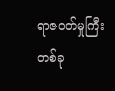ရာဇဝတ်မှုကြီး
တစ်ခု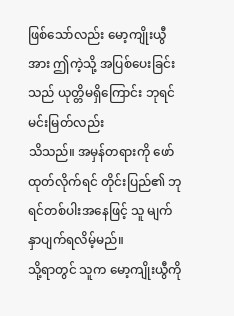ဖြစ်သော်လည်း မော့ကျိုးယွီအား ဤကဲ့သို့ အပြစ်ပေးခြင်းသည် ယုတ္တိမရှိကြောင်း ဘုရင်မင်းမြတ်လည်း
သိသည်။ အမှန်တရားကို ဖော်ထုတ်လိုက်ရင် တိုင်းပြည်၏ ဘုရင်တစ်ပါးအနေဖြင့် သူ မျက်နှာပျက်ရလိမ့်မည်။
သို့ရာတွင် သူက မော့ကျိုးယွီကို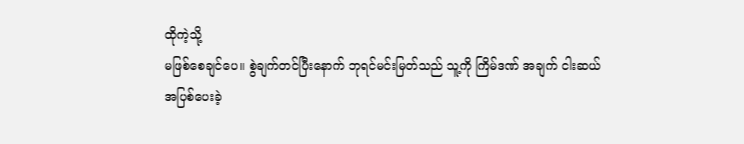ထိုကဲ့သို့
မဖြစ်စေချင်ပေ။ စွဲချက်တင်ပြီးနောက် ဘုရင်မင်းမြတ်သည် သူ့ကို ကြိမ်ဒဏ် အချက် ငါးဆယ်
အပြစ်ပေးခဲ့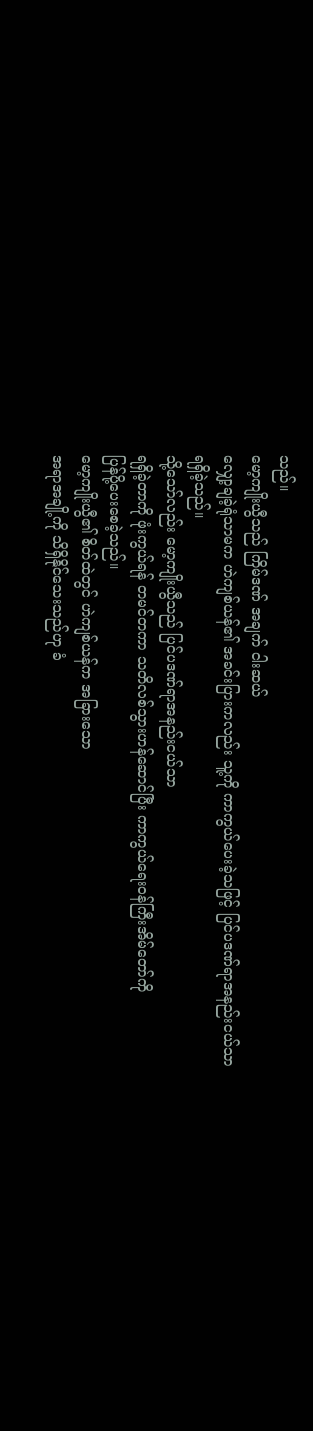သည်။
မော့ကျိုးယွီသည် ကြိမ်ဒဏ် အချက် ငါးဆယ်
လျှော့ချခဲ့ရုံသာမက ဟဲကျစ်ယန်၏ အခင်းပြားကလည်း သူ့ကို ကာကွယ်ပေးခဲ့သဖြင့် ပြင်ပဒဏ်ရာအနည်းငယ်သာ
ရရှိခဲ့သည်။
သို့သော်လည်း မော့ကျိုးယွီသည် ပြင်ပဒဏ်ရာအနည်းငယ်သာ
ရရှိခဲ့တာကို ဖုံးကွယ်ရန် တမင်တကာ သတိလစ်သွားဟန်ဆောင်ပြီး ကာကွယ်ရေးဝန်ကြီးအိမ်တော်ကို
ပြန်ပို့ပေးစေခဲ့သည်။
မော့ကျိုးယွီ၏ စိတ်ထဲတွင် ဟဲကျစ်ယန်က အခြားသော
အရာအချို့ကို သိရှိနိုင်သေးသည်ဟု ခံ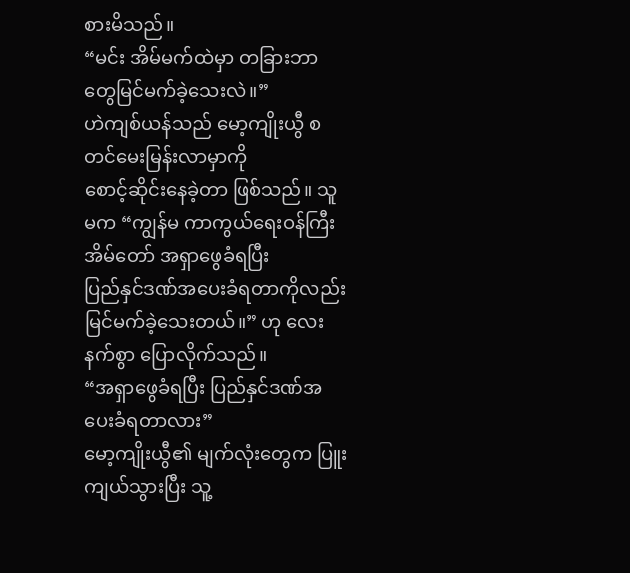စားမိသည်။
“မင်း အိမ်မက်ထဲမှာ တခြားဘာတွေမြင်မက်ခဲ့သေးလဲ။”
ဟဲကျစ်ယန်သည် မော့ကျိုးယွီ စတင်မေးမြန်းလာမှာကို
စောင့်ဆိုင်းနေခဲ့တာ ဖြစ်သည်။ သူမက “ကျွန်မ ကာကွယ်ရေးဝန်ကြီးအိမ်တော် အရှာဖွေခံရပြီး
ပြည်နှင်ဒဏ်အပေးခံရတာကိုလည်း မြင်မက်ခဲ့သေးတယ်။” ဟု လေးနက်စွာ ပြောလိုက်သည်။
“အရှာဖွေခံရပြီး ပြည်နှင်ဒဏ်အပေးခံရတာလား”
မော့ကျိုးယွီ၏ မျက်လုံးတွေက ပြူးကျယ်သွားပြီး သူ့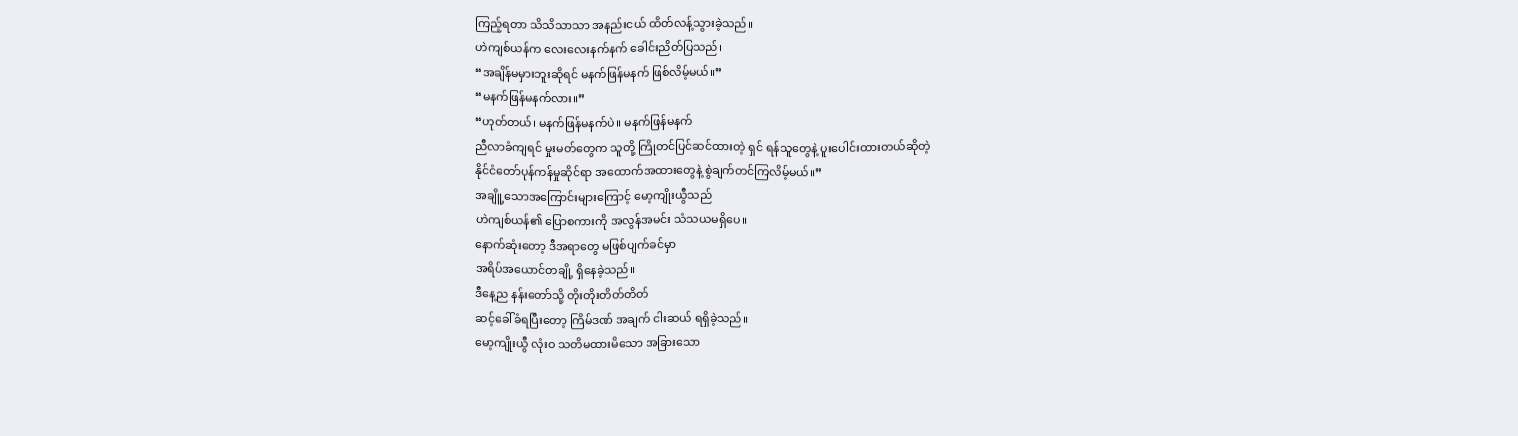ကြည့်ရတာ သိသိသာသာ အနည်းငယ် ထိတ်လန့်သွားခဲ့သည်။
ဟဲကျစ်ယန်က လေးလေးနက်နက် ခေါင်းညိတ်ပြသည်၊
“အချိန်မမှားဘူးဆိုရင် မနက်ဖြန်မနက် ဖြစ်လိမ့်မယ်။”
“မနက်ဖြန်မနက်လား။”
“ဟုတ်တယ်၊ မနက်ဖြန်မနက်ပဲ။ မနက်ဖြန်မနက်
ညီလာခံကျရင် မှုးမတ်တွေက သူတို့ ကြိုတင်ပြင်ဆင်ထားတဲ့ ရှင် ရန်သူတွေနဲ့ ပူးပေါင်းထားတယ်ဆိုတဲ့
နိုင်ငံတော်ပုန်ကန်မှုဆိုင်ရာ အထောက်အထားတွေနဲ့ စွဲချက်တင်ကြလိမ့်မယ်။”
အချိူ့သောအကြောင်းများကြောင့် မော့ကျိုးယွီသည်
ဟဲကျစ်ယန်၏ ပြောစကားကို အလွန်အမင်း သံသယမရှိပေ။
နောက်ဆုံးတော့ ဒီအရာတွေ မဖြစ်ပျက်ခင်မှာ
အရိပ်အယောင်တချို့ ရှိနေခဲ့သည်။
ဒီနေ့ည နန်းတော်သို့ တိုးတိုးတိတ်တိတ်
ဆင့်ခေါ်ခံရပြီးတော့ ကြိမ်ဒဏ် အချက် ငါးဆယ် ရရှိခဲ့သည်။
မော့ကျိုးယွီ လုံးဝ သတိမထားမိသော အခြားသော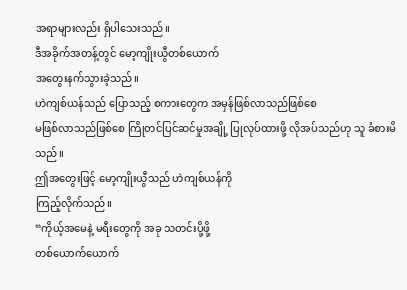အရာများလည်း ရှိပါသေးသည်။
ဒီအခိုက်အတန့်တွင် မော့ကျိုးယွီတစ်ယောက်
အတွေးနက်သွားခဲ့သည်။
ဟဲကျစ်ယန်သည် ပြောသည့် စကားတွေက အမှန်ဖြစ်လာသည်ဖြစ်စေ
မဖြစ်လာသည်ဖြစ်စေ ကြိုတင်ပြင်ဆင်မှုအချို့ ပြုလုပ်ထားဖို့ လိုအပ်သည်ဟု သူ ခံစားမိသည်။
ဤအတွေးဖြင့် မော့ကျိုးယွီသည် ဟဲကျစ်ယန်ကို
ကြည့်လိုက်သည်။
“ကိုယ့်အမေနဲ့ မရီးတွေကို အခု သတင်းပို့ဖို့
တစ်ယောက်ယောက်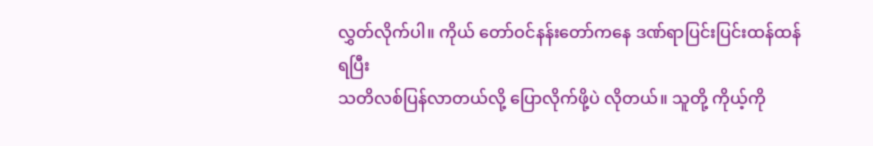လွှတ်လိုက်ပါ။ ကိုယ် တော်ဝင်နန်းတော်ကနေ ဒဏ်ရာပြင်းပြင်းထန်ထန်ရပြီး
သတိလစ်ပြန်လာတယ်လို့ ပြောလိုက်ဖို့ပဲ လိုတယ်။ သူတို့ ကိုယ့်ကို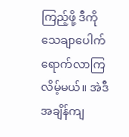ကြည့်ဖို့ ဒီကို သေချာပေါက်
ရောက်လာကြလိမ့်မယ်။ အဲဒီအချိန်ကျ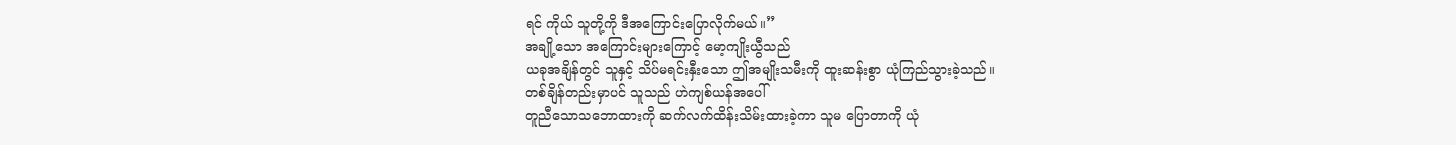ရင် ကိုယ် သူတို့ကို ဒီအကြောင်းပြောလိုက်မယ်။”
အချို့သော အကြောင်းများကြောင့် မော့ကျိုးယွီသည်
ယခုအချိန်တွင် သူနှင့် သိပ်မရင်းနှီးသော ဤအမျိုးသမီးကို ထူးဆန်းစွာ ယုံကြည်သွားခဲ့သည်။
တစ်ချိန်တည်းမှာပင် သူသည် ဟဲကျစ်ယန်အပေါ်
တူညီသောသဘောထားကို ဆက်လက်ထိန်းသိမ်းထားခဲ့ကာ သူမ ပြောတာကို ယုံ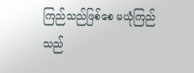ကြည်သည်ဖြစ်စေ မယုံကြည်သည်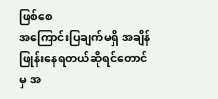ဖြစ်စေ
အကြောင်းပြချက်မရှိ အချိန်ဖြုန်းနေရတယ်ဆိုရင်တောင်မှ အ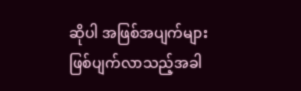ဆိုပါ အဖြစ်အပျက်များ ဖြစ်ပျက်လာသည့်အခါ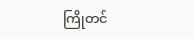ကြိုတင်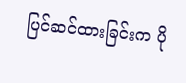ပြင်ဆင်ထားခြင်းက ပို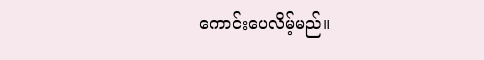ကောင်းပေလိမ့်မည်။